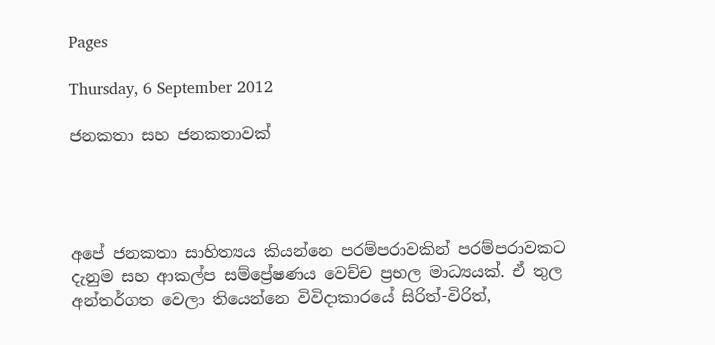Pages

Thursday, 6 September 2012

ජනකතා සහ ජනකතාවක්




අපේ ජනකතා සාහිත්‍යය කියන්නෙ පරම්පරාවකින් පරම්පරාවකට දැනුම සහ ආකල්ප සම්ප්‍රේෂණය වෙච්ච ප්‍රභල මාධ්‍යයක්. ඒ තුල අන්තර්ගත වෙලා තියෙන්නෙ විවිදාකාරයේ සිරිත්-විරිත්,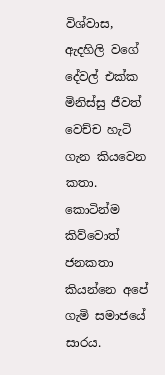විශ්වාස, ඇදහිලි වගේ දේවල් එක්ක මිනිස්සු ජීවත් වෙච්ච හැටි ගැන කියවෙන කතා. කොටින්ම කිව්වොත් ජනකතා කියන්නෙ අපේ ගැමි සමාජයේ සාරය.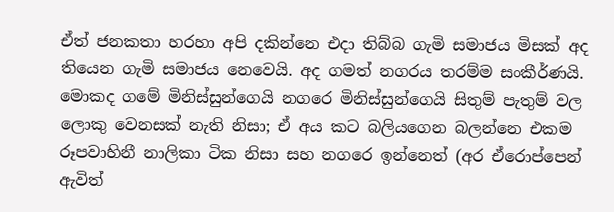ඒත් ජනකතා හරහා අපි දකින්නෙ එදා තිබ්බ ගැමි සමාජය මිසක් අද තියෙන ගැමි සමාජය නෙවෙයි. අද ගමත් නගරය තරම්ම සංකීර්ණයි. මොකද ගමේ මිනිස්සුන්ගෙයි නගරෙ මිනිස්සුන්ගෙයි සිතුම් පැතුම් වල ලොකු වෙනසක් නැති නිසා; ඒ අය කට බලියගෙන බලන්නෙ එකම රූපවාහිනී නාලිකා ටික නිසා සහ නගරෙ ඉන්නෙත් (අර ඒරොප්පෙන් ඇවිත්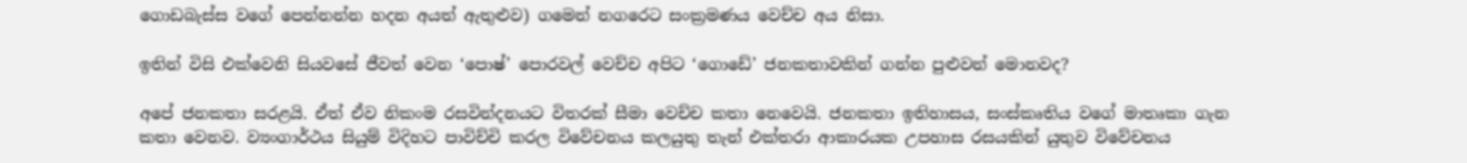ගොඩබැස්ස වගේ පෙන්නන්න හදන අයත් ඇතුළුව) ගමෙන් නගරෙට සංක්‍රමණය වෙච්ච අය නිසා.

ඉතින් විසි එක්වෙනි සියවසේ ජීවත් වෙන ‘පොෂ්’ පොරවල් වෙච්ච අපිට ‘ගොඩේ’ ජනකතාවකින් ගන්න පුළුවන් මොනවද?

අපේ ජනකතා සරළයි. ඒත් ඒව නිකංම රසවින්දනයට විතරක් සීමා වෙච්ච කතා නෙවෙයි. ජනකතා ඉතිහාසය, සංස්කෘතිය වගේ මාතෘකා ගැන කතා වෙනව. ව්‍යංගාර්ථය සියුම් විදිහට පාවිච්චි කරල විවේචනය කලයුතු තැන් එක්තරා ආකාරයක උපහාස රසයකින් යුතුව විවේචනය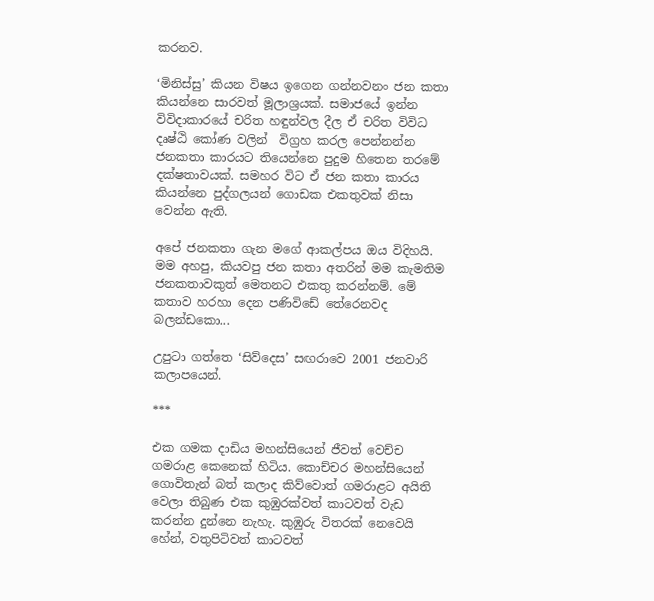කරනව.

‘මිනිස්සු’ කියන විෂය ඉගෙන ගන්නවනං ජන කතා කියන්නෙ සාරවත් මූලාශ්‍රයක්. සමාජයේ ඉන්න විවිදාකාරයේ චරිත හඳුන්වල දීල ඒ චරිත විවිධ දෘෂ්ඨි කෝණ වලින්  විග්‍රහ කරල පෙන්නන්න ජනකතා කාරයට තියෙන්නෙ පුදුම හිතෙන තරමේ දක්ෂතාවයක්. සමහර විට ඒ ජන කතා කාරය කියන්නෙ පුද්ගලයන් ගොඩක එකතුවක් නිසා වෙන්න ඇති.

අපේ ජනකතා ගැන මගේ ආකල්පය ඔය විදිහයි. මම අහපු, කියවපු ජන කතා අතරින් මම කැමතිම ජනකතාවකුත් මෙතනට එකතු කරන්නම්. මේ කතාව හරහා දෙන පණිවිඩේ තේරෙනවද බලන්ඩකො...

උපුටා ගත්තෙ ‘සිව්දෙස’ සඟරාවෙ 2001 ජනවාරි කලාපයෙන්.

***

එක ගමක දාඩිය මහන්සියෙන් ජීවත් වෙච්ච ගමරාළ කෙනෙක් හිටිය. කොච්චර මහන්සියෙන් ගොවිතැන් බත් කලාද කිව්වොත් ගමරාළට අයිති වෙලා තිබුණ එක කුඹුරක්වත් කාටවත් වැඩ කරන්න දුන්නෙ නැහැ. කුඹුරු විතරක් නෙවෙයි හේන්, වතුපිටිවත් කාටවත්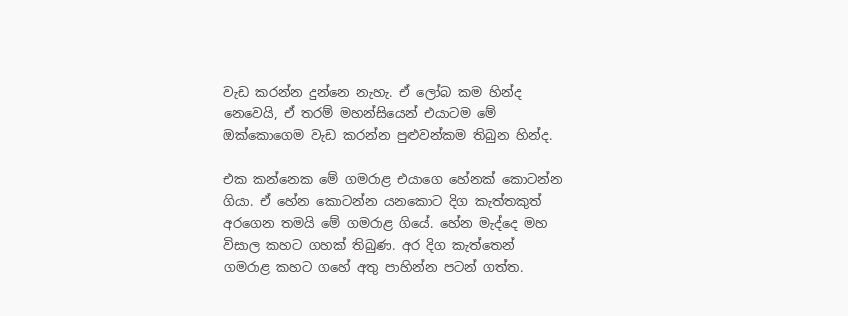වැඩ කරන්න දුන්නෙ නැහැ. ඒ ලෝබ කම හින්ද නෙවෙයි, ඒ තරම් මහන්සියෙන් එයාටම මේ ඔක්කොගෙම වැඩ කරන්න පුළුවන්කම තිබුන හින්ද.

එක කන්නෙක මේ ගමරාළ එයාගෙ හේනක් කොටන්න ගියා. ඒ හේන කොටන්න යනකොට දිග කැත්තකුත් අරගෙන තමයි මේ ගමරා‍‍‍ළ ගියේ. හේන මැද්දෙ මහ විසාල කහට ගහක් තිබුණ. අර දිග කැත්තෙන් ගමරාළ කහට ගහේ අතු පාහින්න පටන් ගත්ත.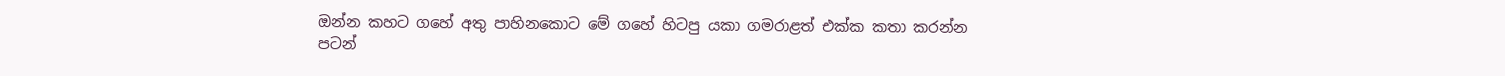ඔන්න කහට ගහේ අතු පාහිනකොට මේ ගහේ හිටපු යකා ගමරාළත් එක්ක කතා කරන්න පටන්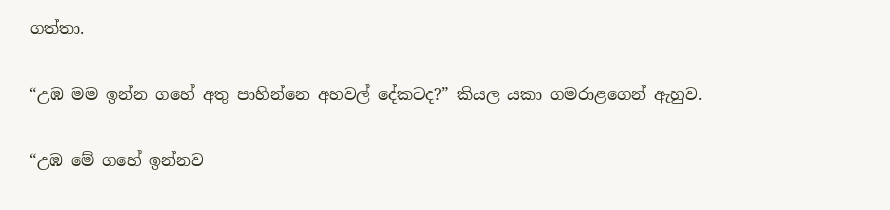ගත්තා.

“උඹ මම ඉන්න ගහේ අතු පාහින්නෙ අහවල් දේකටද?” කියල යකා ගමරාළගෙන් ඇහුව.

“උඹ මේ ගහේ ඉන්නව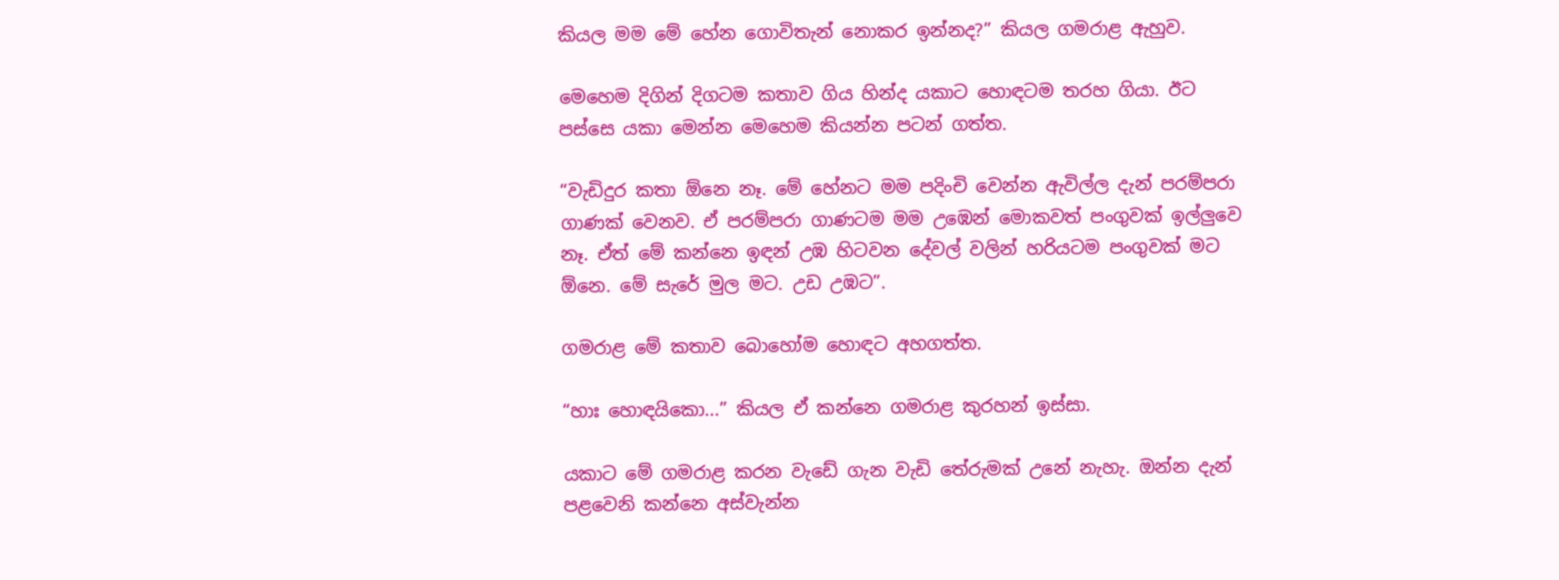කියල මම මේ හේන ගොවිතැන් නොකර ඉන්නද?” කියල ගමරාළ ඇහුව.

මෙහෙම දිගින් දිගටම කතාව ගිය හින්ද යකාට හොඳටම තරහ ගියා. ඊට පස්සෙ යකා මෙන්න මෙහෙම කියන්න පටන් ගත්ත.

“වැඩිදුර කතා ඕනෙ නෑ. මේ හේනට මම පදිංචි වෙන්න ඇවිල්ල දැන් පරම්පරා ගාණක් වෙනව. ඒ පරම්පරා ගාණටම මම උඹෙන් මොකවත් පංගුවක් ඉල්ලුවෙ නෑ. ඒත් මේ කන්නෙ ඉඳන් උඹ හිටවන දේවල් වලින් හරියටම පංගුවක් මට ඕනෙ. මේ සැරේ මුල මට. උ‍ඩ උඹ‍ට”.

ගමරාළ මේ කතාව බොහෝම හොඳට අහගත්ත.

“හාඃ හොඳයිකො...” කියල ඒ කන්නෙ ගමරාළ කුරහන් ඉස්සා.

යකාට මේ ගමරාළ කරන වැඩේ ගැන වැඩි තේරුමක් උනේ නැහැ. ඔන්න දැන් පළවෙනි කන්නෙ අස්වැන්න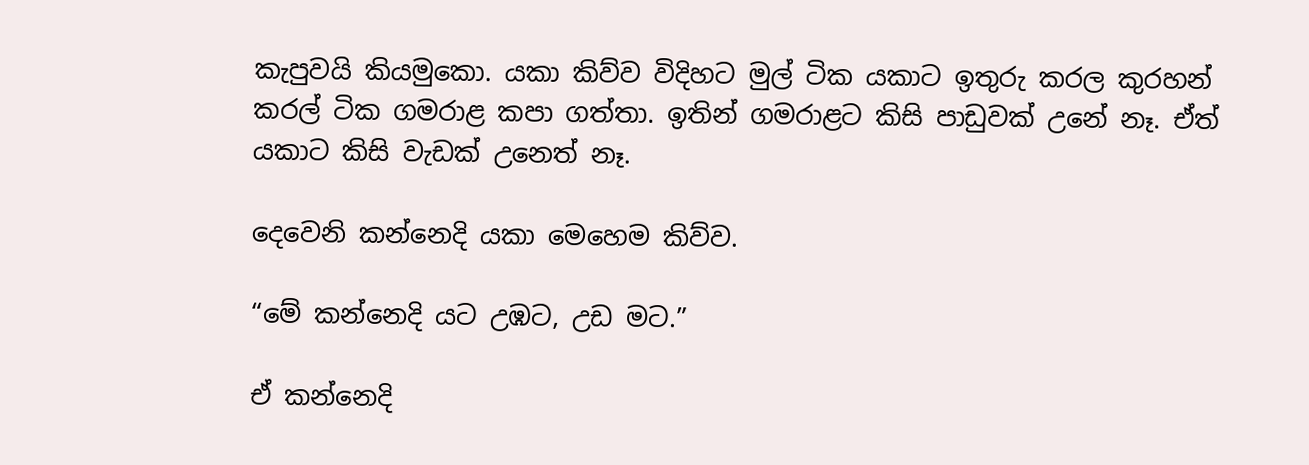කැපුවයි කියමුකො. යකා කිව්ව විදිහට මුල් ටික යකාට ඉතුරු කරල කුරහන් කරල් ටික ගමරාළ කපා ගත්තා. ඉතින් ගමරාළට කිසි පාඩුවක් උනේ නෑ. ඒත් යකාට කිසි වැඩක් උනෙත් නෑ.

දෙවෙනි කන්නෙදි යකා මෙහෙම කිව්ව.

“මේ කන්නෙදි යට උඹට, උඩ මට.”

ඒ කන්නෙදි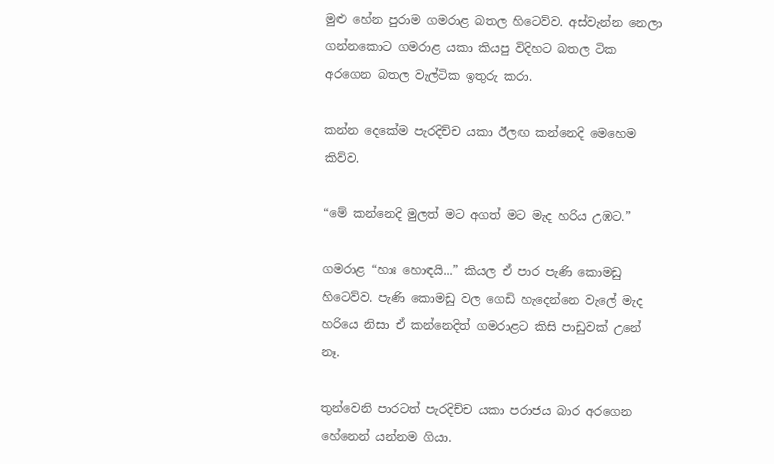මුළු හේන පුරාම ගමරාළ බතල හිටෙව්ව. අස්වැන්න නෙලා ගන්නකොට ගමරාළ යකා කියපු විදිහට බතල ටික අරගෙන බතල වැල්ටික ඉතුරු කරා.

කන්න දෙකේම පැරදිච්ච යකා ඊලඟ කන්නෙදි මෙහෙම කිව්ව.

“මේ කන්නෙදි මුලත් මට අගත් මට මැද හරිය උඹට.”

ගමරාළ “හාඃ හොඳයි...” කියල ඒ පාර පැණි කොමඩු හිටෙව්ව. පැණි කොමඩු වල ගෙඩි හැදෙන්නෙ වැලේ මැද හරියෙ නිසා ඒ කන්නෙදිත් ගමරාළට කිසි පාඩුවක් උනේ නෑ.

තුන්වෙනි පාරටත් පැරදිච්ච යකා පරාජය බාර අරගෙන හේනෙන් යන්නම ගියා.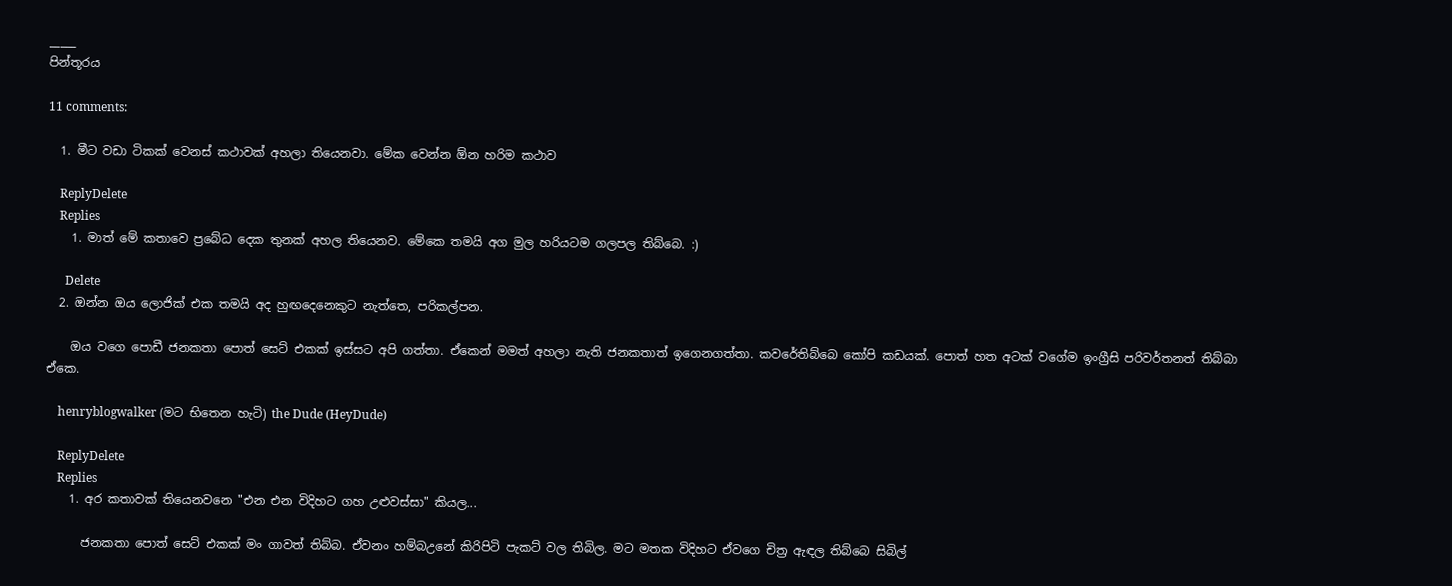_____
පින්තූරය

11 comments:

  1. මීට වඩා ටිකක් වෙනස් කථාවක් අහලා තියෙනවා. මේක වෙන්න ඕන හරිම කථාව

    ReplyDelete
    Replies
    1. මාත් මේ කතාවෙ ප්‍රබේධ දෙක තුනක් අහල තියෙනව. මේකෙ තමයි අග මුල හරියටම ගලපල තිබ්බෙ. :)

      Delete
  2. ඔන්න ඔය ලොජික් එක තමයි අද හුඟදෙනෙකුට නැත්තෙ, පරිකල්පන.

    ඔය වගෙ පොඩී ජනකතා පොත් සෙට් එකක් ඉස්සට අපි ගත්තා. ඒකෙන් මමත් අහලා නැති ජනකතාත් ඉගෙනගත්තා. කවරේතිබ්බෙ කෝපි කඩයක්. පොත් හත අටක් වගේම ඉංග්‍රීසි පරිවර්තනත් තිබ්බා ඒකෙ.

    henryblogwalker (මට භිතෙන හැටි) the Dude (HeyDude)

    ReplyDelete
    Replies
    1. අර කතාවක් තියෙනවනෙ "එන එන විදිහට ගහ උළුවස්සා" කියල...

      ජනකතා පොත් සෙට් එකක් මං ගාවත් තිබ්බ. ඒවනං හම්බඋනේ කිරිපිටි පැකට් වල තිබිල. මට මතක විදිහට ඒවගෙ චිත්‍ර ඇඳල තිබ්බෙ සිබිල්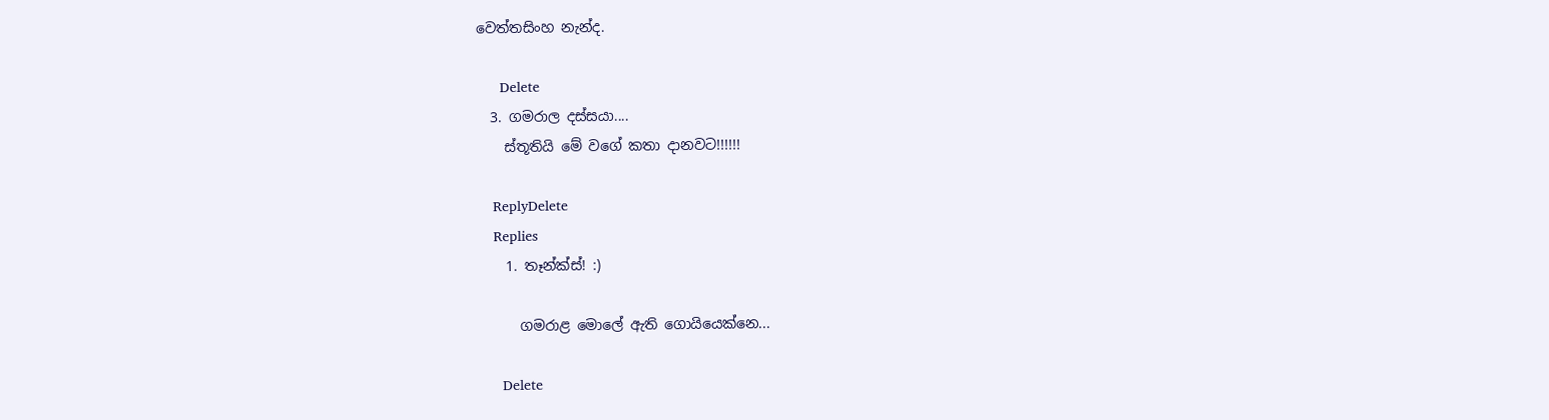වෙත්තසිංහ නැන්ද.

      Delete
  3. ගමරාල දස්සයා....
    ස්තූතියි මේ වගේ කතා දානවට!!!!!!

    ReplyDelete
    Replies
    1. තෑන්ක්ස්! :)

      ගමරාළ මොලේ ඇති ගොයියෙක්නෙ...

      Delete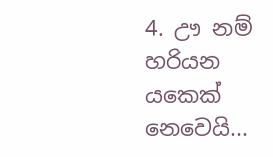4. ඌ නම් හරියන යකෙක් නෙවෙයි...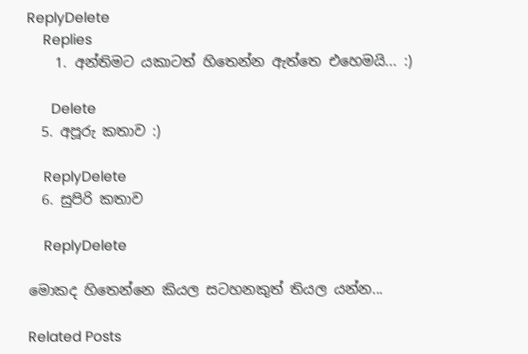ReplyDelete
    Replies
    1. අන්තිමට යකාටත් හිතෙන්න ඇත්තෙ එහෙමයි... :)

      Delete
  5. අපූරු කතාව :)

    ReplyDelete
  6. සුපිරි කතාව

    ReplyDelete

මොකද හිතෙන්නෙ කියල සටහනකුත් තියල යන්න...

Related Posts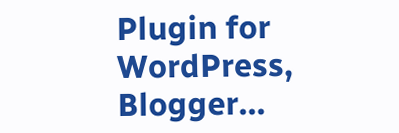Plugin for WordPress, Blogger...